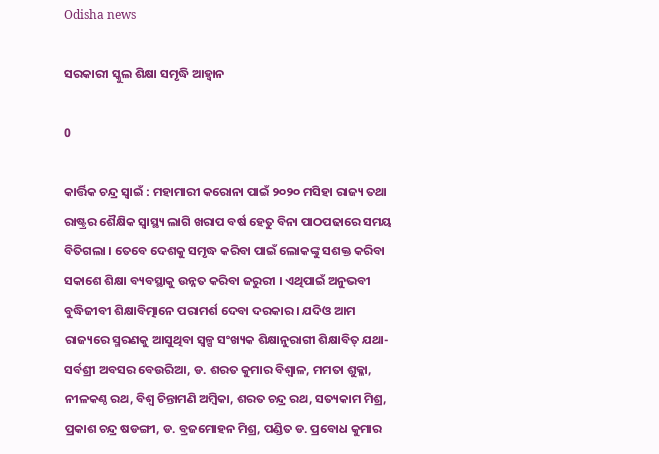Odisha news

ସରକାରୀ ସ୍କୁଲ ଶିକ୍ଷା ସମୃଦ୍ଧି ଆହ୍ୱାନ

0

କାର୍ତ୍ତିକ ଚନ୍ଦ୍ର ସ୍ୱାଇଁ : ମହାମାରୀ କରୋନା ପାଇଁ ୨୦୨୦ ମସିହା ରାଜ୍ୟ ତଥା ରାଷ୍ଟ୍ରର ଶୈକ୍ଷିକ ସ୍ୱାସ୍ଥ୍ୟ ଲାଗି ଖରାପ ବର୍ଷ ହେତୁ ବିନା ପାଠପଢାରେ ସମୟ ବିତିଗଲା । ତେବେ ଦେଶକୁ ସମୃଦ୍ଧ କରିବା ପାଇଁ ଲୋକଙ୍କୁ ସଶକ୍ତ କରିବା ସକାଶେ ଶିକ୍ଷା ବ୍ୟବସ୍ଥାକୁ ଉନ୍ନତ କରିବା ଜରୁରୀ । ଏଥିପାଇଁ ଅନୁଭବୀ ବୁଦ୍ଧିଜୀବୀ ଶିକ୍ଷାବିତ୍ମାନେ ପରାମର୍ଶ ଦେବା ଦରକାର । ଯଦିଓ ଆମ ରାଜ୍ୟରେ ସ୍ମରଣକୁ ଆସୁଥିବା ସ୍ୱଳ୍ପ ସଂଖ୍ୟକ ଶିକ୍ଷାନୁରାଗୀ ଶିକ୍ଷାବିତ୍ ଯଥା- ସର୍ବଶ୍ରୀ ଅବସର ବେଉରିଆ, ଡ. ଶରତ କୁମାର ବିଶ୍ୱାଳ, ମମତା ଶୁକ୍ଳା, ନୀଳକଣ୍ଠ ରଥ, ବିଶ୍ୱ ଚିନ୍ତାମଣି ଅମ୍ବିକା, ଶରତ ଚନ୍ଦ୍ର ରଥ, ସତ୍ୟକାମ ମିଶ୍ର, ପ୍ରକାଶ ଚନ୍ଦ୍ର ଷଡଙ୍ଗୀ, ଡ. ବ୍ରଜମୋହନ ମିଶ୍ର, ପଣ୍ଡିତ ଡ. ପ୍ରବୋଧ କୁମାର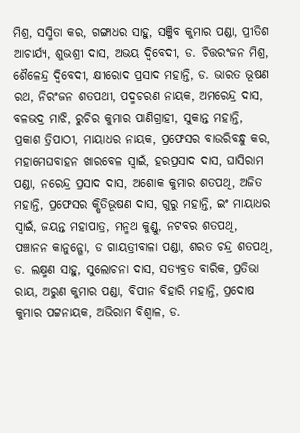ମିଶ୍ର, ସସ୍ମିତା କର, ଗଙ୍ଗାଧର ସାହୁ, ସଞ୍ଜିବ କୁମାର ପଣ୍ଡା, ପ୍ରୀତିଶ ଆଚାର୍ଯ୍ୟ, ଶୁଭଶ୍ରୀ ଦାସ, ଅଭୟ ଦ୍ୱିବେଦୀ, ଡ. ଚିତ୍ତରଂଜନ ମିଶ୍ର, ଶୈଳେନ୍ଦ୍ର ଦ୍ୱିବେଦୀ, କ୍ଷୀରୋଦ ପ୍ରସାଦ ମହାନ୍ତି, ଡ. ଭାରତ ଭୂଷଣ ରଥ, ନିରଂଜନ ଶତପଥୀ, ପଦ୍ମଚରଣ ନାୟକ, ଅମରେନ୍ଦ୍ର ଦାସ, ବଳଭଦ୍ର ମାଝି, ରୁଚିର କୁମାର ପାଣିଗ୍ରାହୀ, ସୁକାନ୍ତ ମହାନ୍ତି, ପ୍ରକାଶ ତ୍ରିପାଠୀ, ମାୟାଧର ନାୟକ, ପ୍ରଫେସର ବାଉରିବନ୍ଧୁ କର, ମହାମେଘବାହନ ଖାରବେଳ ସ୍ୱାଇଁ, ହରପ୍ରସାଦ ଦାସ, ଘାସିରାମ ପଣ୍ଡା, ନରେନ୍ଦ୍ର ପ୍ରସାଦ ଦାସ, ଅଶୋକ କୁମାର ଶତପଥି, ଅଜିତ ମହାନ୍ତି, ପ୍ରଫେସର କ୍ଷିତିଭୂଷଣ ଦାସ, ଗୁରୁ ମହାନ୍ତି, ଇଂ ମାୟାଧର ସ୍ୱାଇଁ, ଜୟନ୍ତ ମହାପାତ୍ର, ମନ୍ମଥ କୁଣ୍ଡୁ, ନଟବର ଶତପଥି, ପଞ୍ଚାନନ କାନୁନ୍ଗୋ, ଡ ଗାୟତ୍ରୀବାଳା ପଣ୍ଡା, ଶରତ ଚନ୍ଦ୍ର ଶତପଥି, ଡ. ଲକ୍ଷ୍ମଣ ସାହୁ, ସୁଲୋଚନା ଦାସ, ସତ୍ୟବ୍ରତ ବାରିକ, ପ୍ରତିଭା ରାୟ, ଅରୁଣ କୁମାର ପଣ୍ଡା, ବିପୀନ ବିହାରି ମହାନ୍ତି, ପ୍ରଦୋଷ କୁମାର ପଟ୍ଟନାୟକ, ଅଭିରାମ ବିଶ୍ୱାଳ, ଡ.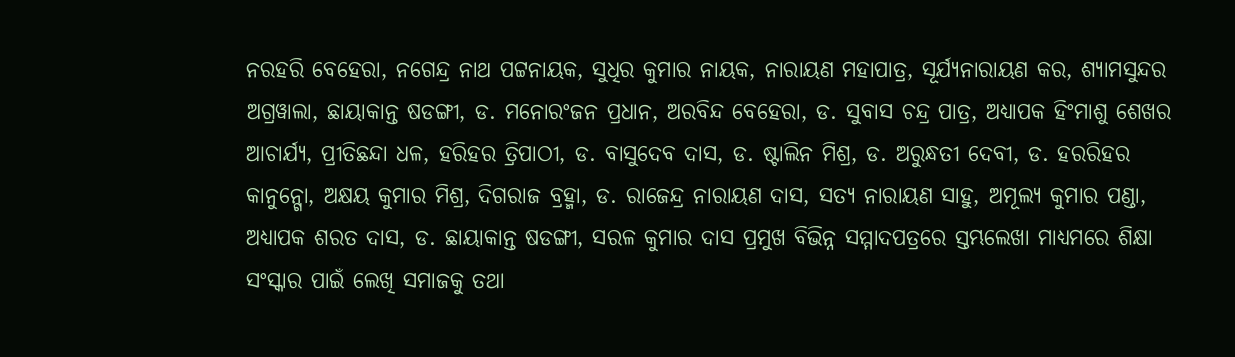ନରହରି ବେହେରା, ନଗେନ୍ଦ୍ର ନାଥ ପଟ୍ଟନାୟକ, ସୁଧିର କୁମାର ନାୟକ, ନାରାୟଣ ମହାପାତ୍ର, ସୂର୍ଯ୍ୟନାରାୟଣ କର, ଶ୍ୟାମସୁନ୍ଦର ଅଗ୍ରୱାଲା, ଛାୟାକାନ୍ତ ଷଡଙ୍ଗୀ, ଡ. ମନୋରଂଜନ ପ୍ରଧାନ, ଅରବିନ୍ଦ ବେହେରା, ଡ. ସୁବାସ ଚନ୍ଦ୍ର ପାତ୍ର, ଅଧ୍ୟାପକ ହିଂମାଶୁ ଶେଖର ଆଚାର୍ଯ୍ୟ, ପ୍ରୀତିଛନ୍ଦା ଧଳ, ହରିହର ତ୍ରିପାଠୀ, ଡ. ବାସୁଦେବ ଦାସ, ଡ. ଷ୍ଟାଲିନ ମିଶ୍ର, ଡ. ଅରୁନ୍ଧତୀ ଦେବୀ, ଡ. ହରରିହର କାନୁନ୍ଗୋ, ଅକ୍ଷୟ କୁମାର ମିଶ୍ର, ଦିଗରାଜ ବ୍ରହ୍ମା, ଡ. ରାଜେନ୍ଦ୍ର ନାରାୟଣ ଦାସ, ସତ୍ୟ ନାରାୟଣ ସାହୁ, ଅମୂଲ୍ୟ କୁମାର ପଣ୍ଡା, ଅଧ୍ୟାପକ ଶରତ ଦାସ, ଡ. ଛାୟାକାନ୍ତ ଷଡଙ୍ଗୀ, ସରଳ କୁମାର ଦାସ ପ୍ରମୁଖ ବିଭିନ୍ନ ସମ୍ମାଦପତ୍ରରେ ସ୍ତମ୍ଭଲେଖା ମାଧ୍ୟମରେ ଶିକ୍ଷା ସଂସ୍କାର ପାଇଁ ଲେଖି ସମାଜକୁ ତଥା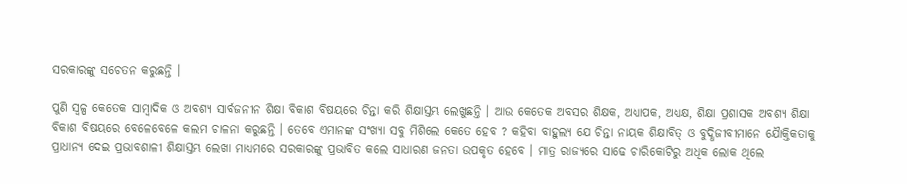ସରକାରଙ୍କୁ ସଚେତନ କରୁଛନ୍ତି ।

ପୁଣି ସ୍ୱଳ୍ପ କେତେକ ସାମ୍ବାଦିକ ଓ ଅବଶ୍ୟ ସାର୍ବଜନୀନ ଶିକ୍ଷା ବିକାଶ ବିଷୟରେ ଚିନ୍ତା କରି ଶିକ୍ଷାସ୍ତମ୍ଭ ଲେଖୁଛନ୍ତି । ଆଉ କେତେକ ଅବସର ଶିକ୍ଷକ, ଅଧ୍ୟାପକ, ଅଧ୍ୟକ୍ଷ, ଶିକ୍ଷା ପ୍ରଶାସକ ଅବଶ୍ୟ ଶିକ୍ଷା ବିକାଶ ବିଷୟରେ ବେଳେବେଳେ କଲମ ଚାଳନା କରୁଛନ୍ତି । ତେବେ ଏମାନଙ୍କ ସଂଖ୍ୟା ସବୁ ମିଶିଲେ କେତେ ହେବ ? କହିବା ବାହୁଲ୍ୟ ଯେ ଚିନ୍ତା ନାୟକ ଶିକ୍ଷାବିତ୍ ଓ ବୁଦ୍ଧିଜୀବୀମାନେ ଯୈାକ୍ତିକତାକୁ ପ୍ରାଧାନ୍ୟ ଦେଇ ପ୍ରଭାବଶାଳୀ ଶିକ୍ଷାସ୍ତମ୍ଭ ଲେଖା ମାଧ୍ୟମରେ ସରକାରଙ୍କୁ ପ୍ରଭାବିତ କଲେ ସାଧାରଣ ଜନତା ଉପକୃତ ହେବେ । ମାତ୍ର ରାଜ୍ୟରେ ସାଢେ ଚାରିକୋଟିରୁ ଅଧିକ ଲୋକ ଥିଲେ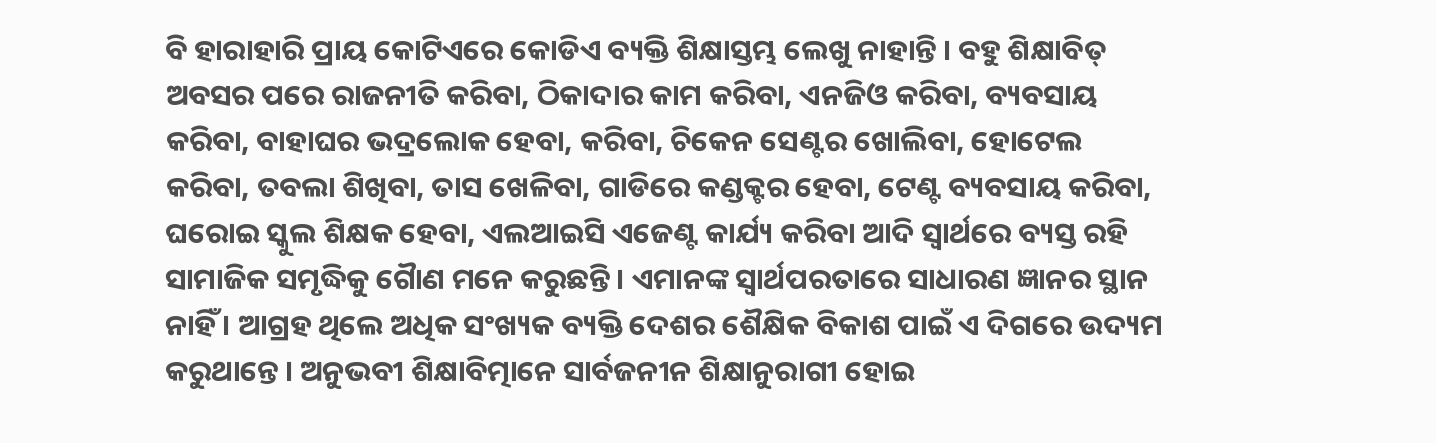ବି ହାରାହାରି ପ୍ରାୟ କୋଟିଏରେ କୋଡିଏ ବ୍ୟକ୍ତି ଶିକ୍ଷାସ୍ତମ୍ଭ ଲେଖୁ ନାହାନ୍ତି । ବହୁ ଶିକ୍ଷାବିତ୍ ଅବସର ପରେ ରାଜନୀତି କରିବା, ଠିକାଦାର କାମ କରିବା, ଏନଜିଓ କରିବା, ବ୍ୟବସାୟ କରିବା, ବାହାଘର ଭଦ୍ରଲୋକ ହେବା, କରିବା, ଚିକେନ ସେଣ୍ଟର ଖୋଲିବା, ହୋଟେଲ କରିବା, ତବଲା ଶିଖିବା, ତାସ ଖେଳିବା, ଗାଡିରେ କଣ୍ଡକ୍ଟର ହେବା, ଟେଣ୍ଟ ବ୍ୟବସାୟ କରିବା, ଘରୋଇ ସ୍କୁଲ ଶିକ୍ଷକ ହେବା, ଏଲଆଇସି ଏଜେଣ୍ଟ କାର୍ଯ୍ୟ କରିବା ଆଦି ସ୍ୱାର୍ଥରେ ବ୍ୟସ୍ତ ରହି ସାମାଜିକ ସମୃଦ୍ଧିକୁ ଗୈାଣ ମନେ କରୁଛନ୍ତି । ଏମାନଙ୍କ ସ୍ୱାର୍ଥପରତାରେ ସାଧାରଣ ଜ୍ଞାନର ସ୍ଥାନ ନାହିଁ । ଆଗ୍ରହ ଥିଲେ ଅଧିକ ସଂଖ୍ୟକ ବ୍ୟକ୍ତି ଦେଶର ଶୈକ୍ଷିକ ବିକାଶ ପାଇଁ ଏ ଦିଗରେ ଉଦ୍ୟମ କରୁଥାନ୍ତେ । ଅନୁଭବୀ ଶିକ୍ଷାବିତ୍ମାନେ ସାର୍ବଜନୀନ ଶିକ୍ଷାନୁରାଗୀ ହୋଇ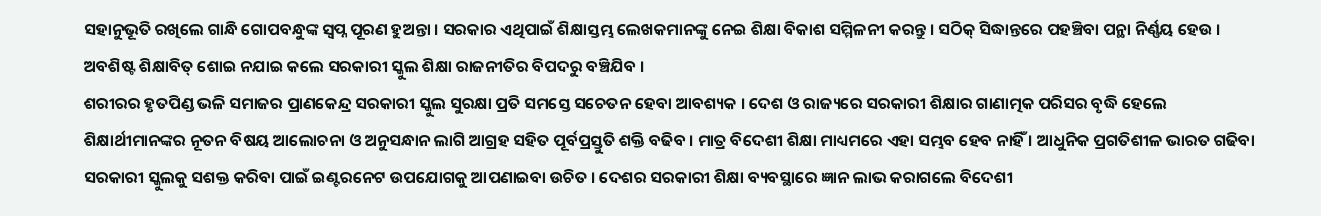ସହାନୁଭୂତି ରଖିଲେ ଗାନ୍ଧି ଗୋପବନ୍ଧୁଙ୍କ ସ୍ୱପ୍ନ ପୂରଣ ହୁଅନ୍ତା । ସରକାର ଏଥିପାଇଁ ଶିକ୍ଷାସ୍ତମ୍ଭ ଲେଖକମାନଙ୍କୁ ନେଇ ଶିକ୍ଷା ବିକାଶ ସମ୍ମିଳନୀ କରନ୍ତୁ । ସଠିକ୍ ସିଦ୍ଧାନ୍ତରେ ପହଞ୍ଚିବା ପନ୍ଥା ନିର୍ଣ୍ଣୟ ହେଉ । ଅବଶିଷ୍ଟ ଶିକ୍ଷାବିତ୍ ଶୋଇ ନଯାଇ କଲେ ସରକାରୀ ସ୍କୁଲ ଶିକ୍ଷା ରାଜନୀତିର ବିପଦରୁ ବଞ୍ଚିଯିବ ।
ଶରୀରର ହୃତପିଣ୍ଡ ଭଳି ସମାଜର ପ୍ରାଣକେନ୍ଦ୍ର ସରକାରୀ ସ୍କୁଲ ସୁରକ୍ଷା ପ୍ରତି ସମସ୍ତେ ସଚେତନ ହେବା ଆବଶ୍ୟକ । ଦେଶ ଓ ରାଜ୍ୟରେ ସରକାରୀ ଶିକ୍ଷାର ଗାଣାତ୍ମକ ପରିସର ବୃଦ୍ଧି ହେଲେ ଶିକ୍ଷାର୍ଥୀମାନଙ୍କର ନୂତନ ବିଷୟ ଆଲୋଚନା ଓ ଅନୁସନ୍ଧାନ ଲାଗି ଆଗ୍ରହ ସହିତ ପୂର୍ବପ୍ରସ୍ତୁତି ଶକ୍ତି ବଢିବ । ମାତ୍ର ବିଦେଶୀ ଶିକ୍ଷା ମାଧ୍ୟମରେ ଏହା ସମ୍ଭବ ହେବ ନାହିଁ । ଆଧୁନିକ ପ୍ରଗତିଶୀଳ ଭାରତ ଗଢିବା ସରକାରୀ ସ୍କୁଲକୁ ସଶକ୍ତ କରିବା ପାଇଁ ଇଣ୍ଟରନେଟ ଉପଯୋଗକୁ ଆପଣାଇବା ଉଚିତ । ଦେଶର ସରକାରୀ ଶିକ୍ଷା ବ୍ୟବସ୍ଥାରେ ଜ୍ଞାନ ଲାଭ କରାଗଲେ ବିଦେଶୀ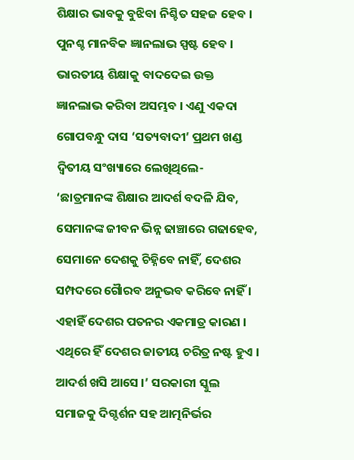ଶିକ୍ଷାର ଭାବକୁ ବୁଝିବା ନିଶ୍ଚିତ ସହଜ ହେବ । ପୁନଶ୍ଚ ମାନବିକ ଜ୍ଞାନଲାଭ ସ୍ପଷ୍ଟ ହେବ । ଭାରତୀୟ ଶିକ୍ଷାକୁ ବାଦଦେଇ ଉକ୍ତ ଜ୍ଞାନଲାଭ କରିବା ଅସମ୍ଭବ । ଏଣୁ ଏକଦା ଗୋପବନ୍ଧୁ ଦାସ ‘ସତ୍ୟବାଦୀ’ ପ୍ରଥମ ଖଣ୍ଡ ଦ୍ୱିତୀୟ ସଂଖ୍ୟାରେ ଲେଖିଥିଲେ- ‘ଛାତ୍ରମାନଙ୍କ ଶିକ୍ଷାର ଆଦର୍ଶ ବଦଳି ଯିବ, ସେମାନଙ୍କ ଜୀବନ ଭିନ୍ନ ଢାଞ୍ଚାରେ ଗଢାହେବ, ସେମାନେ ଦେଶକୁ ଚିହ୍ନିବେ ନାହିଁ, ଦେଶର ସମ୍ପଦରେ ଗୈାରବ ଅନୁଭବ କରିବେ ନାହିଁ । ଏହାହିଁ ଦେଶର ପତନର ଏକମାତ୍ର କାରଣ । ଏଥିରେ ହିଁ ଦେଶର ଜାତୀୟ ଚରିତ୍ର ନଷ୍ଟ ହୁଏ । ଆଦର୍ଶ ଖସି ଆସେ ।’ ସରକାରୀ ସ୍କୁଲ ସମାଜକୁ ଦିଗ୍ଦର୍ଶନ ସହ ଆତ୍ମନିର୍ଭର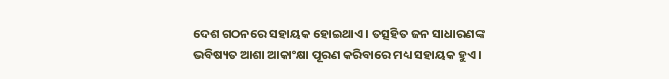ଦେଶ ଗଠନରେ ସହାୟକ ହୋଇଥାଏ । ତତ୍ସହିତ ଜନ ସାଧାରଣଙ୍କ ଭବିଷ୍ୟତ ଆଶା ଆକାଂକ୍ଷା ପୂରଣ କରିବାରେ ମଧ୍ୟ ସହାୟକ ହୁଏ ।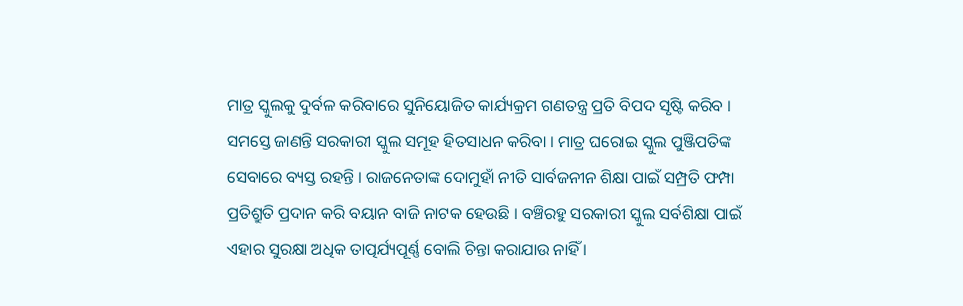ମାତ୍ର ସ୍କୁଲକୁ ଦୁର୍ବଳ କରିବାରେ ସୁନିୟୋଜିତ କାର୍ଯ୍ୟକ୍ରମ ଗଣତନ୍ତ୍ର ପ୍ରତି ବିପଦ ସୃଷ୍ଟି କରିବ । ସମସ୍ତେ ଜାଣନ୍ତି ସରକାରୀ ସ୍କୁଲ ସମୂହ ହିତସାଧନ କରିବା । ମାତ୍ର ଘରୋଇ ସ୍କୁଲ ପୁଞ୍ଜିପତିଙ୍କ ସେବାରେ ବ୍ୟସ୍ତ ରହନ୍ତି । ରାଜନେତାଙ୍କ ଦୋମୁହାଁ ନୀତି ସାର୍ବଜନୀନ ଶିକ୍ଷା ପାଇଁ ସମ୍ପ୍ରତି ଫମ୍ପା ପ୍ରତିଶ୍ରୁତି ପ୍ରଦାନ କରି ବୟାନ ବାଜି ନାଟକ ହେଉଛି । ବଞ୍ଚିରହୁ ସରକାରୀ ସ୍କୁଲ ସର୍ବଶିକ୍ଷା ପାଇଁ ଏହାର ସୁରକ୍ଷା ଅଧିକ ତାତ୍ପର୍ଯ୍ୟପୂର୍ଣ୍ଣ ବୋଲି ଚିନ୍ତା କରାଯାଉ ନାହିଁ ।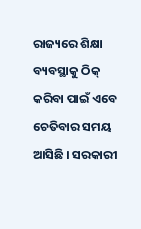ରାଜ୍ୟରେ ଶିକ୍ଷା ବ୍ୟବସ୍ଥାକୁ ଠିକ୍ କରିବା ପାଇଁ ଏବେ ଚେତିବାର ସମୟ ଆସିଛି । ସରକାରୀ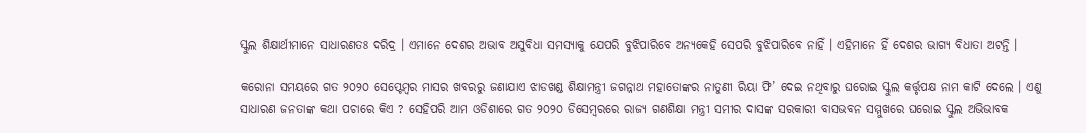ସ୍କୁଲ ଶିକ୍ଷାର୍ଥୀମାନେ ସାଧାରଣତଃ ଦରିଦ୍ର । ଏମାନେ ଦେଶର ଅଭାବ ଅସୁବିଧା ସମସ୍ୟାକୁ ଯେପରି ବୁଝିପାରିବେ ଅନ୍ୟକେହି ସେପରି ବୁଝିପାରିବେ ନାହିଁ । ଏହିମାନେ ହିଁ ଦେଶର ଭାଗ୍ୟ ବିଧାତା ଅଟନ୍ତି ।

କରୋନା ସମୟରେ ଗତ ୨୦୨୦ ସେପ୍ଟେମ୍ବର ମାସର ଖବରରୁ ଜଣାଯାଏ ଝାଡଖଣ୍ଡ ଶିକ୍ଷାମନ୍ତ୍ରୀ ଜଗନ୍ନାଥ ମହାତୋଙ୍କର ନାତୁଣୀ ରିୟା ଫି’ ଦେଇ ନଥିବାରୁ ଘରୋଇ ସ୍କୁଲ କର୍ତ୍ତୃପକ୍ଷ ନାମ କାଟି ଦେଲେ । ଏଣୁ ସାଧାରଣ ଜନତାଙ୍କ କଥା ପଚାରେ କିଏ ? ସେହିପରି ଆମ ଓଡିଶାରେ ଗତ ୨୦୨୦ ଡିସେମ୍ବରରେ ରାଜ୍ୟ ଗଣଶିକ୍ଷା ମନ୍ତ୍ରୀ ସମୀର ଦାସଙ୍କ ସରକାରୀ ବାସଭବନ ସମ୍ମୁଖରେ ଘରୋଇ ସ୍କୁଲ ଅଭିଭାବକ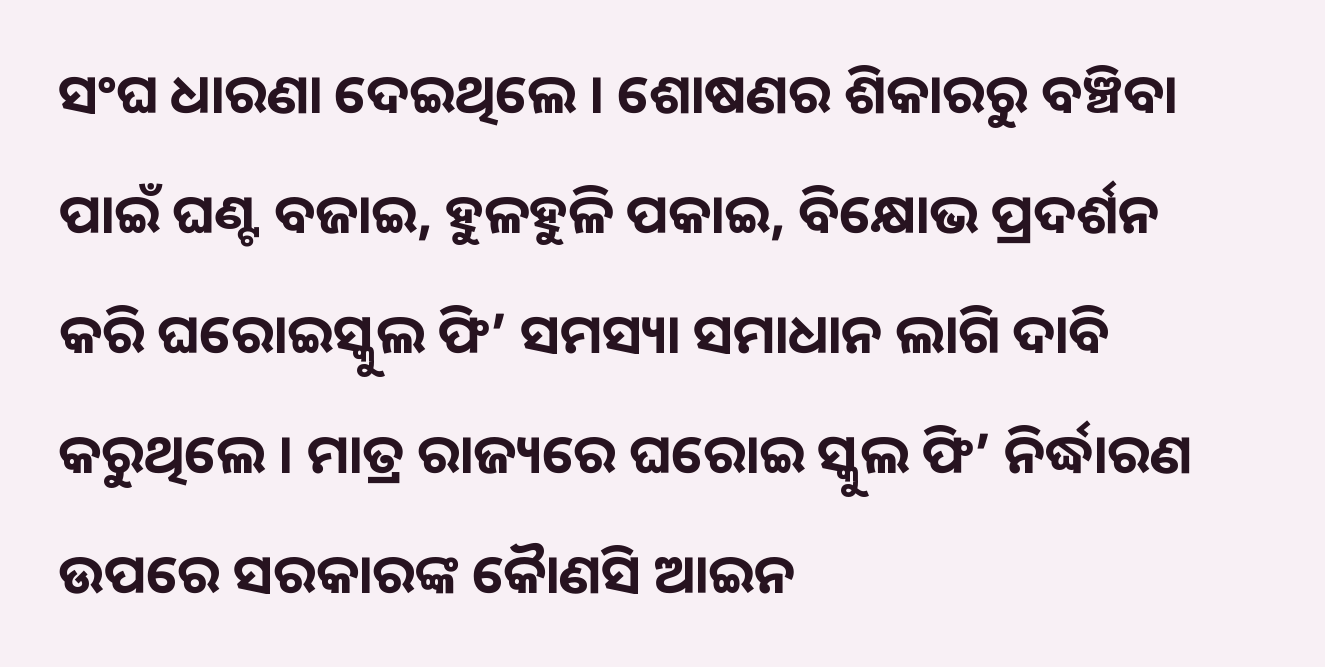ସଂଘ ଧାରଣା ଦେଇଥିଲେ । ଶୋଷଣର ଶିକାରରୁ ବଞ୍ଚିବା ପାଇଁ ଘଣ୍ଟ ବଜାଇ, ହୁଳହୁଳି ପକାଇ, ବିକ୍ଷୋଭ ପ୍ରଦର୍ଶନ କରି ଘରୋଇସ୍କୁଲ ଫି’ ସମସ୍ୟା ସମାଧାନ ଲାଗି ଦାବି କରୁଥିଲେ । ମାତ୍ର ରାଜ୍ୟରେ ଘରୋଇ ସ୍କୁଲ ଫି’ ନିର୍ଦ୍ଧାରଣ ଉପରେ ସରକାରଙ୍କ କୈାଣସି ଆଇନ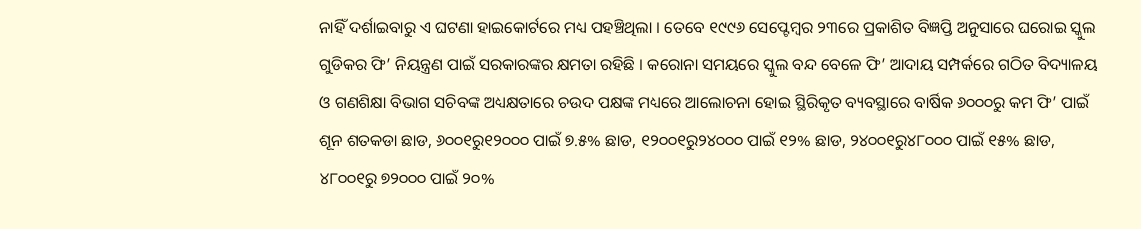ନାହିଁ ଦର୍ଶାଇବାରୁ ଏ ଘଟଣା ହାଇକୋର୍ଟରେ ମଧ୍ୟ ପହଞ୍ଚିଥିଲା । ତେବେ ୧୯୯୬ ସେପ୍ଟେମ୍ବର ୨୩ରେ ପ୍ରକାଶିତ ବିଜ୍ଞପ୍ତି ଅନୁସାରେ ଘରୋଇ ସ୍କୁଲ ଗୁଡିକର ଫି’ ନିୟନ୍ତ୍ରଣ ପାଇଁ ସରକାରଙ୍କର କ୍ଷମତା ରହିଛି । କରୋନା ସମୟରେ ସ୍କୁଲ ବନ୍ଦ ବେଳେ ଫି’ ଆଦାୟ ସମ୍ପର୍କରେ ଗଠିତ ବିଦ୍ୟାଳୟ ଓ ଗଣଶିକ୍ଷା ବିଭାଗ ସଚିବଙ୍କ ଅଧ୍ୟକ୍ଷତାରେ ଚଉଦ ପକ୍ଷଙ୍କ ମଧ୍ୟରେ ଆଲୋଚନା ହୋଇ ସ୍ଥିରିକୃତ ବ୍ୟବସ୍ଥାରେ ବାର୍ଷିକ ୬୦୦୦ରୁ କମ ଫି’ ପାଇଁ ଶୂନ ଶତକଡା ଛାଡ, ୬୦୦୧ରୁ୧୨୦୦୦ ପାଇଁ ୭.୫% ଛାଡ, ୧୨୦୦୧ରୁ୨୪୦୦୦ ପାଇଁ ୧୨% ଛାଡ, ୨୪୦୦୧ରୁ୪୮୦୦୦ ପାଇଁ ୧୫% ଛାଡ, ୪୮୦୦୧ରୁ ୭୨୦୦୦ ପାଇଁ ୨୦%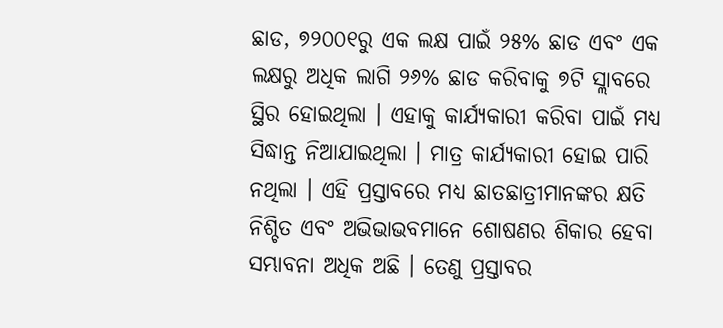ଛାଡ, ୭୨୦୦୧ରୁ ଏକ ଲକ୍ଷ ପାଇଁ ୨୫% ଛାଡ ଏବଂ ଏକ ଲକ୍ଷରୁ ଅଧିକ ଲାଗି ୨୬% ଛାଡ କରିବାକୁ ୭ଟି ସ୍ଲାବରେ ସ୍ଥିର ହୋଇଥିଲା । ଏହାକୁ କାର୍ଯ୍ୟକାରୀ କରିବା ପାଇଁ ମଧ୍ୟ ସିଦ୍ଧାନ୍ତ ନିଆଯାଇଥିଲା । ମାତ୍ର କାର୍ଯ୍ୟକାରୀ ହୋଇ ପାରି ନଥିଲା । ଏହି ପ୍ରସ୍ତାବରେ ମଧ୍ୟ ଛାତଛାତ୍ରୀମାନଙ୍କର କ୍ଷତି ନିଶ୍ଚିତ ଏବଂ ଅଭିଭାଭବମାନେ ଶୋଷଣର ଶିକାର ହେବା ସମ୍ଭାବନା ଅଧିକ ଅଛି । ତେଣୁ ପ୍ରସ୍ତାବର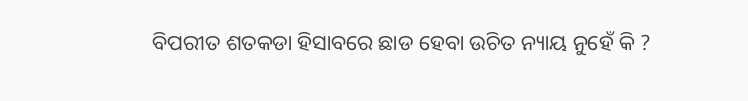ବିପରୀତ ଶତକଡା ହିସାବରେ ଛାଡ ହେବା ଉଚିତ ନ୍ୟାୟ ନୁହେଁ କି ?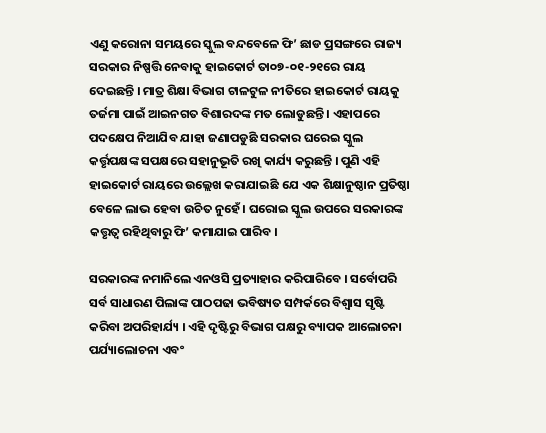ଏଣୁ କରୋନା ସମୟରେ ସ୍କୁଲ ବନ୍ଦବେଳେ ଫି’ ଛାଡ ପ୍ରସଙ୍ଗରେ ରାଜ୍ୟ ସରକାର ନିଷ୍ପତ୍ତି ନେବାକୁ ହାଇକୋର୍ଟ ତା୦୭-୦୧-୨୧ରେ ରାୟ ଦେଇଛନ୍ତି । ମାତ୍ର ଶିକ୍ଷା ବିଭାଗ ଟାଳଟୁଳ ନୀତିରେ ହାଇକୋର୍ଟ ରାୟକୁ ତର୍ଜମା ପାଇଁ ଆଇନଗତ ବିଶାରଦଙ୍କ ମତ ଲୋଡୁଛନ୍ତି । ଏହାପରେ ପଦକ୍ଷେପ ନିଆଯିବ ଯାହା ଜଣାପଡୁଛି ସରକାର ଘରେଇ ସ୍କୁଲ କର୍ତ୍ତୃପକ୍ଷଙ୍କ ସପକ୍ଷରେ ସହାନୁଭୂତି ରଖି କାର୍ଯ୍ୟ କରୁଛନ୍ତି । ପୁଣି ଏହି ହାଇକୋର୍ଟ ରାୟରେ ଉଲ୍ଲେଖ କରାଯାଇଛି ଯେ ଏକ ଶିକ୍ଷାନୁଷ୍ଠାନ ପ୍ରତିଷ୍ଠା ବେଳେ ଲାଭ ହେବା ଉଚିତ ନୁହେଁ । ଘରୋଇ ସ୍କୁଲ ଉପରେ ସରକାରଙ୍କ କତ୍ତୃତ୍ୱ ରହିଥିବାରୁ ଫି’ କମାଯାଇ ପାରିବ ।

ସରକାରଙ୍କ ନମାନିଲେ ଏନଓସି ପ୍ରତ୍ୟାହାର କରିପାରିବେ । ସର୍ବୋପରି ସର୍ବ ସାଧାରଣ ପିଲାଙ୍କ ପାଠପଢା ଭବିଷ୍ୟତ ସମ୍ପର୍କରେ ବିଶ୍ୱାସ ସୃଷ୍ଟି କରିବା ଅପରିହାର୍ଯ୍ୟ । ଏହି ଦୃଷ୍ଟିରୁ ବିଭାଗ ପକ୍ଷରୁ ବ୍ୟାପକ ଆଲୋଚନା ପର୍ଯ୍ୟାଲୋଚନା ଏବଂ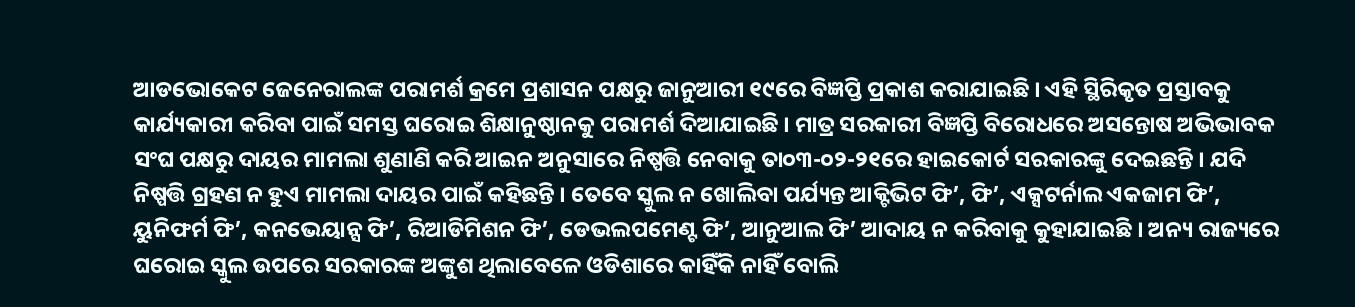ଆଡଭୋକେଟ ଜେନେରାଲଙ୍କ ପରାମର୍ଶ କ୍ରମେ ପ୍ରଶାସନ ପକ୍ଷରୁ ଜାନୁଆରୀ ୧୯ରେ ବିଜ୍ଞପ୍ତି ପ୍ରକାଶ କରାଯାଇଛି । ଏହି ସ୍ଥିରିକୃତ ପ୍ରସ୍ତାବକୁ କାର୍ଯ୍ୟକାରୀ କରିବା ପାଇଁ ସମସ୍ତ ଘରୋଇ ଶିକ୍ଷାନୁଷ୍ଠାନକୁ ପରାମର୍ଶ ଦିଆଯାଇଛି । ମାତ୍ର ସରକାରୀ ବିଜ୍ଞପ୍ତି ବିରୋଧରେ ଅସନ୍ତୋଷ ଅଭିଭାବକ ସଂଘ ପକ୍ଷରୁ ଦାୟର ମାମଲା ଶୁଣାଣି କରି ଆଇନ ଅନୁସାରେ ନିଷ୍ପତ୍ତି ନେବାକୁ ତା୦୩-୦୨-୨୧ରେ ହାଇକୋର୍ଟ ସରକାରଙ୍କୁ ଦେଇଛନ୍ତି । ଯଦି ନିଷ୍ପତ୍ତି ଗ୍ରହଣ ନ ହୁଏ ମାମଲା ଦାୟର ପାଇଁ କହିଛନ୍ତି । ତେବେ ସ୍କୁଲ ନ ଖୋଲିବା ପର୍ଯ୍ୟନ୍ତ ଆକ୍ଟିଭିଟ ଫି’, ଫି’, ଏକ୍ସଟର୍ନାଲ ଏକଜାମ ଫି’, ୟୁନିଫର୍ମ ଫି’, କନଭେୟାନ୍ସ ଫି’, ରିଆଡିମିଶନ ଫି’, ଡେଭଲପମେଣ୍ଟ ଫି’, ଆନୁଆଲ ଫି’ ଆଦାୟ ନ କରିବାକୁ କୁହାଯାଇଛି । ଅନ୍ୟ ରାଜ୍ୟରେ ଘରୋଇ ସ୍କୁଲ ଉପରେ ସରକାରଙ୍କ ଅଙ୍କୁଶ ଥିଲାବେଳେ ଓଡିଶାରେ କାହିଁକି ନାହିଁ ବୋଲି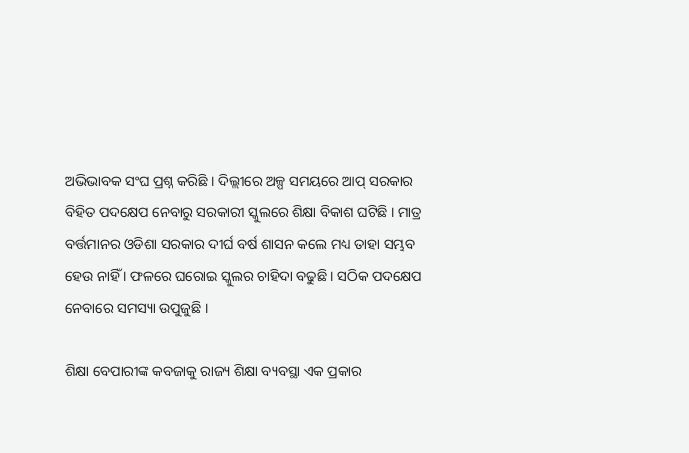ଅଭିଭାବକ ସଂଘ ପ୍ରଶ୍ନ କରିଛି । ଦିଲ୍ଲୀରେ ଅଳ୍ପ ସମୟରେ ଆପ୍ ସରକାର ବିହିତ ପଦକ୍ଷେପ ନେବାରୁ ସରକାରୀ ସ୍କୁଲରେ ଶିକ୍ଷା ବିକାଶ ଘଟିଛି । ମାତ୍ର ବର୍ତ୍ତମାନର ଓଡିଶା ସରକାର ଦୀର୍ଘ ବର୍ଷ ଶାସନ କଲେ ମଧ୍ୟ ତାହା ସମ୍ଭବ ହେଉ ନାହିଁ । ଫଳରେ ଘରୋଇ ସ୍କୁଲର ଚାହିଦା ବଢୁଛି । ସଠିକ ପଦକ୍ଷେପ ନେବାରେ ସମସ୍ୟା ଉପୁଜୁଛି ।

ଶିକ୍ଷା ବେପାରୀଙ୍କ କବଜାକୁ ରାଜ୍ୟ ଶିକ୍ଷା ବ୍ୟବସ୍ଥା ଏକ ପ୍ରକାର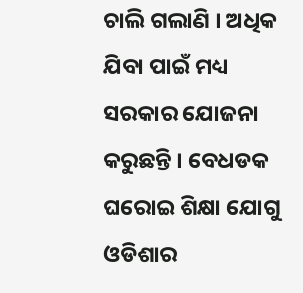ଚାଲି ଗଲାଣି । ଅଧିକ ଯିବା ପାଇଁ ମଧ୍ୟ ସରକାର ଯୋଜନା କରୁଛନ୍ତି । ବେଧଡକ ଘରୋଇ ଶିକ୍ଷା ଯୋଗୁ ଓଡିଶାର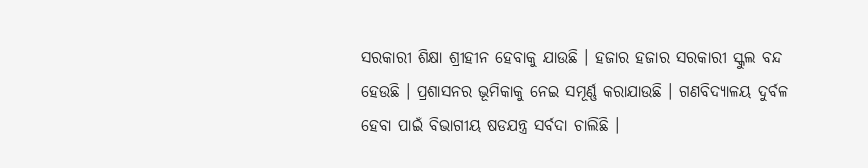ସରକାରୀ ଶିକ୍ଷା ଶ୍ରୀହୀନ ହେବାକୁ ଯାଉଛି । ହଜାର ହଜାର ସରକାରୀ ସ୍କୁଲ ବନ୍ଦ ହେଉଛି । ପ୍ରଶାସନର ଭୂମିକାକୁ ନେଇ ସମୂର୍ଣ୍ଣ କରାଯାଉଛି । ଗଣବିଦ୍ୟାଳୟ ଦୁର୍ବଳ ହେବା ପାଇଁ ବିଭାଗୀୟ ଷଡଯନ୍ତ୍ର ସର୍ବଦା ଚାଲିଛି ।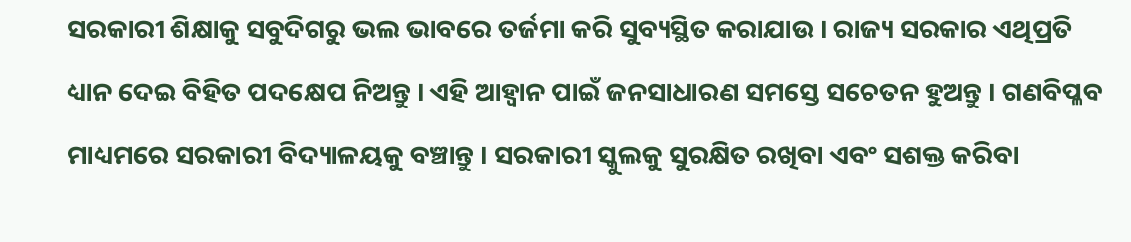ସରକାରୀ ଶିକ୍ଷାକୁ ସବୁଦିଗରୁ ଭଲ ଭାବରେ ତର୍ଜମା କରି ସୁବ୍ୟସ୍ଥିତ କରାଯାଉ । ରାଜ୍ୟ ସରକାର ଏଥିପ୍ରତି ଧ୍ୟାନ ଦେଇ ବିହିତ ପଦକ୍ଷେପ ନିଅନ୍ତୁ । ଏହି ଆହ୍ୱାନ ପାଇଁ ଜନସାଧାରଣ ସମସ୍ତେ ସଚେତନ ହୁଅନ୍ତୁ । ଗଣବିପ୍ଳବ ମାଧ୍ୟମରେ ସରକାରୀ ବିଦ୍ୟାଳୟକୁ ବଞ୍ଚାନ୍ତୁ । ସରକାରୀ ସ୍କୁଲକୁ ସୁରକ୍ଷିତ ରଖିବା ଏବଂ ସଶକ୍ତ କରିବା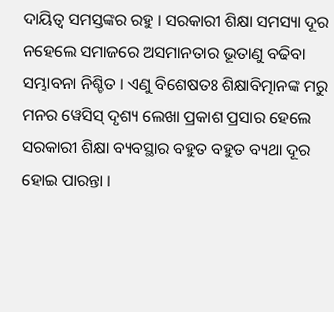ଦାୟିତ୍ୱ ସମସ୍ତଙ୍କର ରହୁ । ସରକାରୀ ଶିକ୍ଷା ସମସ୍ୟା ଦୂର ନହେଲେ ସମାଜରେ ଅସମାନତାର ଭୂତାଣୁ ବଢିବା ସମ୍ଭାବନା ନିଶ୍ଚିତ । ଏଣୁ ବିଶେଷତଃ ଶିକ୍ଷାବିତ୍ମାନଙ୍କ ମରୁ ମନର ୱେସିସ୍ ଦୃଶ୍ୟ ଲେଖା ପ୍ରକାଶ ପ୍ରସାର ହେଲେ ସରକାରୀ ଶିକ୍ଷା ବ୍ୟବସ୍ଥାର ବହୁତ ବହୁତ ବ୍ୟଥା ଦୂର ହୋଇ ପାରନ୍ତା ।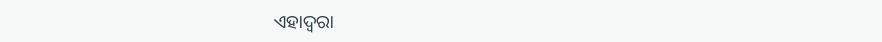ଏହାଦ୍ୱରା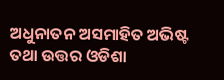ଅଧୁନାତନ ଅସମାହିତ ଅଭିଷ୍ଟ ତଥା ଉତ୍ତର ଓଡିଶା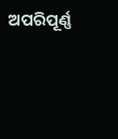ଅପରିପୂର୍ଣ୍ଣ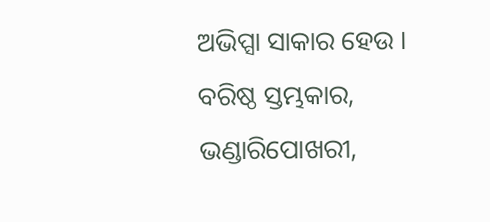ଅଭିପ୍ସା ସାକାର ହେଉ ।
ବରିଷ୍ଠ ସ୍ତମ୍ଭକାର,
ଭଣ୍ଡାରିପୋଖରୀ,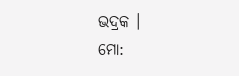ଭଦ୍ରକ ।
ମୋ: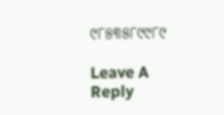୯୮୫୩୫୮୯୯୮୯

Leave A Reply